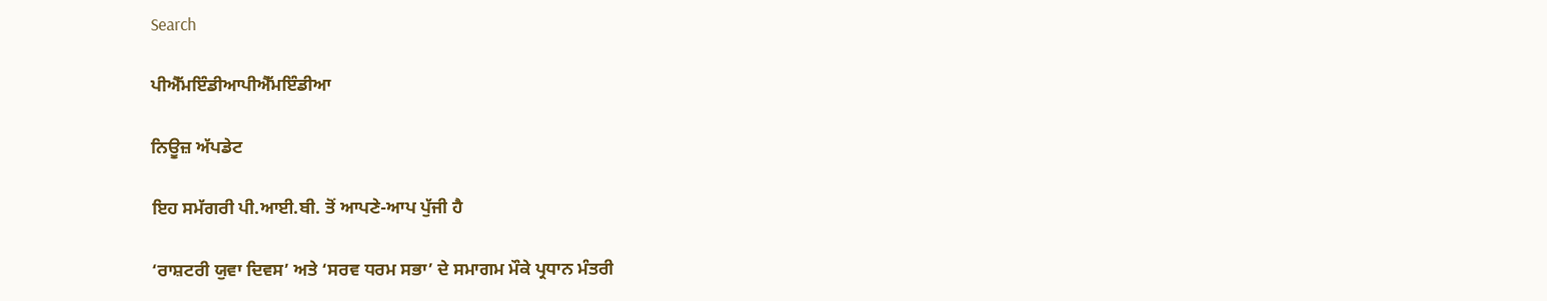Search

ਪੀਐੱਮਇੰਡੀਆਪੀਐੱਮਇੰਡੀਆ

ਨਿਊਜ਼ ਅੱਪਡੇਟ

ਇਹ ਸਮੱਗਰੀ ਪੀ.ਆਈ.ਬੀ. ਤੋਂ ਆਪਣੇ-ਆਪ ਪੁੱਜੀ ਹੈ

‘ਰਾਸ਼ਟਰੀ ਯੁਵਾ ਦਿਵਸ’ ਅਤੇ ‘ਸਰਵ ਧਰਮ ਸਭਾ’ ਦੇ ਸਮਾਗਮ ਮੌਕੇ ਪ੍ਰਧਾਨ ਮੰਤਰੀ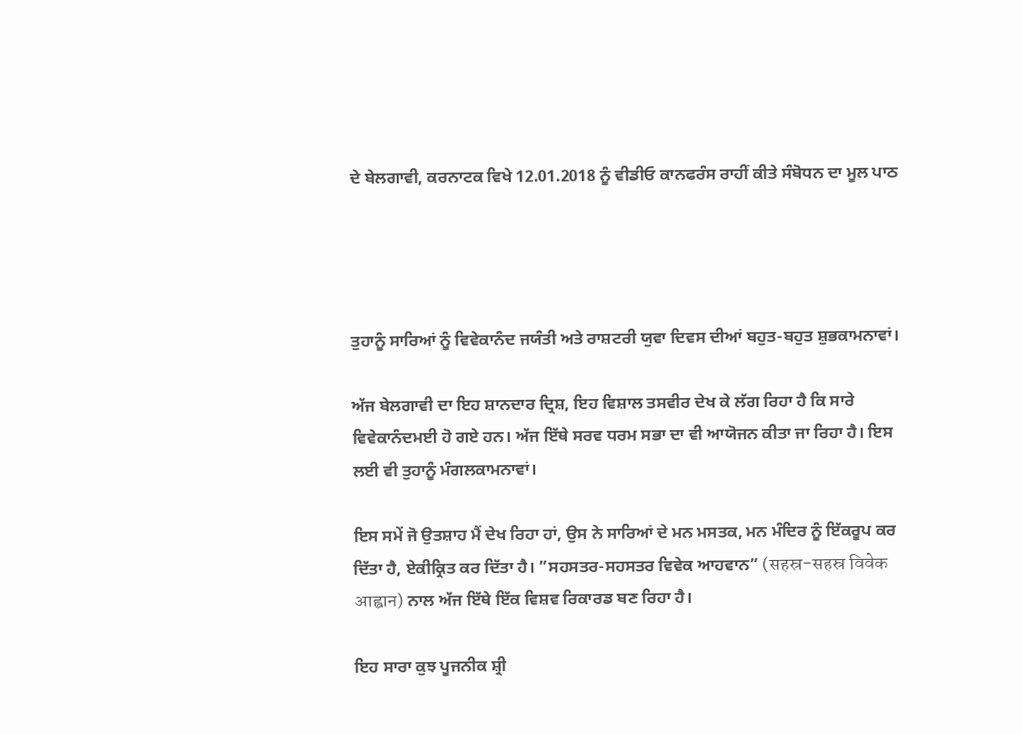ਦੇ ਬੇਲਗਾਵੀ, ਕਰਨਾਟਕ ਵਿਖੇ 12.01.2018 ਨੂੰ ਵੀਡੀਓ ਕਾਨਫਰੰਸ ਰਾਹੀਂ ਕੀਤੇ ਸੰਬੋਧਨ ਦਾ ਮੂਲ ਪਾਠ




ਤੁਹਾਨੂੰ ਸਾਰਿਆਂ ਨੂੰ ਵਿਵੇਕਾਨੰਦ ਜਯੰਤੀ ਅਤੇ ਰਾਸ਼ਟਰੀ ਯੁਵਾ ਦਿਵਸ ਦੀਆਂ ਬਹੁਤ-ਬਹੁਤ ਸ਼ੁਭਕਾਮਨਾਵਾਂ।

ਅੱਜ ਬੇਲਗਾਵੀ ਦਾ ਇਹ ਸ਼ਾਨਦਾਰ ਦ੍ਰਿਸ਼, ਇਹ ਵਿਸ਼ਾਲ ਤਸਵੀਰ ਦੇਖ ਕੇ ਲੱਗ ਰਿਹਾ ਹੈ ਕਿ ਸਾਰੇ ਵਿਵੇਕਾਨੰਦਮਈ ਹੋ ਗਏ ਹਨ। ਅੱਜ ਇੱਥੇ ਸਰਵ ਧਰਮ ਸਭਾ ਦਾ ਵੀ ਆਯੋਜਨ ਕੀਤਾ ਜਾ ਰਿਹਾ ਹੈ। ਇਸ ਲਈ ਵੀ ਤੁਹਾਨੂੰ ਮੰਗਲਕਾਮਨਾਵਾਂ।

ਇਸ ਸਮੇਂ ਜੋ ਉਤਸ਼ਾਹ ਮੈਂ ਦੇਖ ਰਿਹਾ ਹਾਂ, ਉਸ ਨੇ ਸਾਰਿਆਂ ਦੇ ਮਨ ਮਸਤਕ, ਮਨ ਮੰਦਿਰ ਨੂੰ ਇੱਕਰੂਪ ਕਰ ਦਿੱਤਾ ਹੈ, ਏਕੀਕ੍ਰਿਤ ਕਰ ਦਿੱਤਾ ਹੈ। ”ਸਹਸਤਰ-ਸਹਸਤਰ ਵਿਵੇਕ ਆਹਵਾਨ” (सहस्र-सहस्र विवेक आह्वान) ਨਾਲ ਅੱਜ ਇੱਥੇ ਇੱਕ ਵਿਸ਼ਵ ਰਿਕਾਰਡ ਬਣ ਰਿਹਾ ਹੈ।

ਇਹ ਸਾਰਾ ਕੁਝ ਪੂਜਨੀਕ ਸ਼੍ਰੀ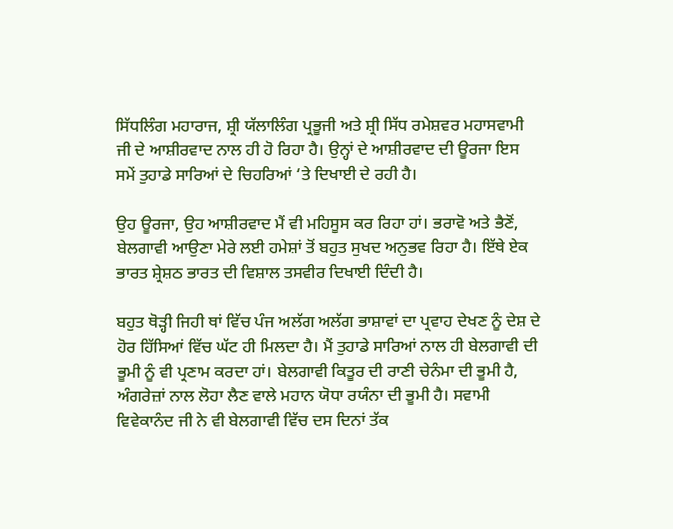ਸਿੱਧਲਿੰਗ ਮਹਾਰਾਜ, ਸ਼੍ਰੀ ਯੱਲਾਲਿੰਗ ਪ੍ਰਭੂਜੀ ਅਤੇ ਸ਼੍ਰੀ ਸਿੱਧ ਰਮੇਸ਼ਵਰ ਮਹਾਸਵਾਮੀ ਜੀ ਦੇ ਆਸ਼ੀਰਵਾਦ ਨਾਲ ਹੀ ਹੋ ਰਿਹਾ ਹੈ। ਉਨ੍ਹਾਂ ਦੇ ਆਸ਼ੀਰਵਾਦ ਦੀ ਊਰਜਾ ਇਸ ਸਮੇਂ ਤੁਹਾਡੇ ਸਾਰਿਆਂ ਦੇ ਚਿਹਰਿਆਂ ‘ਤੇ ਦਿਖਾਈ ਦੇ ਰਹੀ ਹੈ।

ਉਹ ਊਰਜਾ, ਉਹ ਆਸ਼ੀਰਵਾਦ ਮੈਂ ਵੀ ਮਹਿਸੂਸ ਕਰ ਰਿਹਾ ਹਾਂ। ਭਰਾਵੋ ਅਤੇ ਭੈਣੋਂ, ਬੇਲਗਾਵੀ ਆਉਣਾ ਮੇਰੇ ਲਈ ਹਮੇਸ਼ਾਂ ਤੋਂ ਬਹੁਤ ਸੁਖਦ ਅਨੁਭਵ ਰਿਹਾ ਹੈ। ਇੱਥੇ ਏਕ ਭਾਰਤ ਸ਼੍ਰੇਸ਼ਠ ਭਾਰਤ ਦੀ ਵਿਸ਼ਾਲ ਤਸਵੀਰ ਦਿਖਾਈ ਦਿੰਦੀ ਹੈ।

ਬਹੁਤ ਥੋੜ੍ਹੀ ਜਿਹੀ ਥਾਂ ਵਿੱਚ ਪੰਜ ਅਲੱਗ ਅਲੱਗ ਭਾਸ਼ਾਵਾਂ ਦਾ ਪ੍ਰਵਾਹ ਦੇਖਣ ਨੂੰ ਦੇਸ਼ ਦੇ ਹੋਰ ਹਿੱਸਿਆਂ ਵਿੱਚ ਘੱਟ ਹੀ ਮਿਲਦਾ ਹੈ। ਮੈਂ ਤੁਹਾਡੇ ਸਾਰਿਆਂ ਨਾਲ ਹੀ ਬੇਲਗਾਵੀ ਦੀ ਭੂਮੀ ਨੂੰ ਵੀ ਪ੍ਰਣਾਮ ਕਰਦਾ ਹਾਂ। ਬੇਲਗਾਵੀ ਕਿਤੂਰ ਦੀ ਰਾਣੀ ਚੇਨੰਮਾ ਦੀ ਭੂਮੀ ਹੈ, ਅੰਗਰੇਜ਼ਾਂ ਨਾਲ ਲੋਹਾ ਲੈਣ ਵਾਲੇ ਮਹਾਨ ਯੋਧਾ ਰਯੰਨਾ ਦੀ ਭੂਮੀ ਹੈ। ਸਵਾਮੀ ਵਿਵੇਕਾਨੰਦ ਜੀ ਨੇ ਵੀ ਬੇਲਗਾਵੀ ਵਿੱਚ ਦਸ ਦਿਨਾਂ ਤੱਕ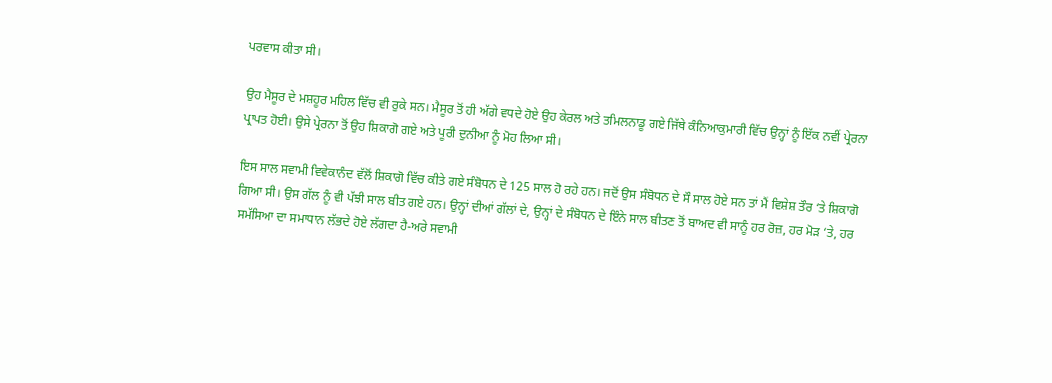ਪਰਵਾਸ ਕੀਤਾ ਸੀ।

ਉਹ ਮੈਸੂਰ ਦੇ ਮਸ਼ਹੂਰ ਮਹਿਲ ਵਿੱਚ ਵੀ ਰੁਕੇ ਸਨ। ਮੈਸੂਰ ਤੋਂ ਹੀ ਅੱਗੇ ਵਧਦੇ ਹੋਏ ਉਹ ਕੇਰਲ ਅਤੇ ਤਮਿਲਨਾਡੂ ਗਏ ਜਿੱਥੇ ਕੰਨਿਆਕੁਮਾਰੀ ਵਿੱਚ ਉਨ੍ਹਾਂ ਨੂੰ ਇੱਕ ਨਵੀਂ ਪ੍ਰੇਰਨਾ ਪ੍ਰਾਪਤ ਹੋਈ। ਉਸੇ ਪ੍ਰੇਰਨਾ ਤੋਂ ਉਹ ਸ਼ਿਕਾਗੋ ਗਏ ਅਤੇ ਪੂਰੀ ਦੁਨੀਆ ਨੂੰ ਮੋਹ ਲਿਆ ਸੀ।

ਇਸ ਸਾਲ ਸਵਾਮੀ ਵਿਵੇਕਾਨੰਦ ਵੱਲੋਂ ਸ਼ਿਕਾਗੋ ਵਿੱਚ ਕੀਤੇ ਗਏ ਸੰਬੋਧਨ ਦੇ 125 ਸਾਲ ਹੋ ਰਹੇ ਹਨ। ਜਦੋਂ ਉਸ ਸੰਬੋਧਨ ਦੇ ਸੌ ਸਾਲ ਹੋਏ ਸਨ ਤਾਂ ਮੈਂ ਵਿਸ਼ੇਸ਼ ਤੌਰ ‘ਤੇ ਸ਼ਿਕਾਗੋ ਗਿਆ ਸੀ। ਉਸ ਗੱਲ ਨੂੰ ਵੀ ਪੱਝੀ ਸਾਲ ਬੀਤ ਗਏ ਹਨ। ਉਨ੍ਹਾਂ ਦੀਆਂ ਗੱਲਾਂ ਦੇ, ਉਨ੍ਹਾਂ ਦੇ ਸੰਬੋਧਨ ਦੇ ਇੰਨੇ ਸਾਲ ਬੀਤਣ ਤੋਂ ਬਾਅਦ ਵੀ ਸਾਨੂੰ ਹਰ ਰੋਜ਼, ਹਰ ਮੋੜ ‘ਤੇ, ਹਰ ਸਮੱਸਿਆ ਦਾ ਸਮਾਧਾਨ ਲੱਭਦੇ ਹੋਏ ਲੱਗਦਾ ਹੈ-ਅਰੇ ਸਵਾਮੀ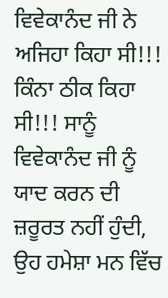ਵਿਵੇਕਾਨੰਦ ਜੀ ਨੇ ਅਜਿਹਾ ਕਿਹਾ ਸੀ!!! ਕਿੰਨਾ ਠੀਕ ਕਿਹਾ ਸੀ!!! ਸਾਨੂੰ ਵਿਵੇਕਾਨੰਦ ਜੀ ਨੂੰ ਯਾਦ ਕਰਨ ਦੀ ਜ਼ਰੂਰਤ ਨਹੀਂ ਹੁੰਦੀ, ਉਹ ਹਮੇਸ਼ਾ ਮਨ ਵਿੱਚ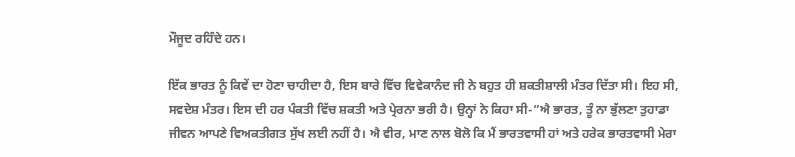ਮੌਜੂਦ ਰਹਿੰਦੇ ਹਨ।

ਇੱਕ ਭਾਰਤ ਨੂੰ ਕਿਵੇਂ ਦਾ ਹੋਣਾ ਚਾਹੀਦਾ ਹੈ, ਇਸ ਬਾਰੇ ਵਿੱਚ ਵਿਵੇਕਾਨੰਦ ਜੀ ਨੇ ਬਹੁਤ ਹੀ ਸ਼ਕਤੀਸ਼ਾਲੀ ਮੰਤਰ ਦਿੱਤਾ ਸੀ। ਇਹ ਸੀ, ਸਵਦੇਸ਼ ਮੰਤਰ। ਇਸ ਦੀ ਹਰ ਪੰਕਤੀ ਵਿੱਚ ਸ਼ਕਤੀ ਅਤੇ ਪ੍ਰੇਰਨਾ ਭਰੀ ਹੈ। ਉਨ੍ਹਾਂ ਨੇ ਕਿਹਾ ਸੀ-”ਐ ਭਾਰਤ, ਤੂੰ ਨਾ ਭੁੱਲਣਾ ਤੁਹਾਡਾ ਜੀਵਨ ਆਪਣੇ ਵਿਅਕਤੀਗਤ ਸੁੱਖ ਲਈ ਨਹੀਂ ਹੈ। ਐ ਵੀਰ, ਮਾਣ ਨਾਲ ਬੋਲੋ ਕਿ ਮੈਂ ਭਾਰਤਵਾਸੀ ਹਾਂ ਅਤੇ ਹਰੇਕ ਭਾਰਤਵਾਸੀ ਮੇਰਾ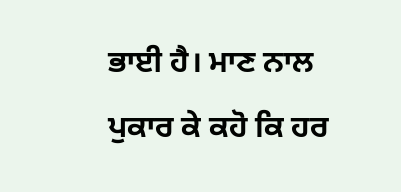ਭਾਈ ਹੈ। ਮਾਣ ਨਾਲ ਪੁਕਾਰ ਕੇ ਕਹੋ ਕਿ ਹਰ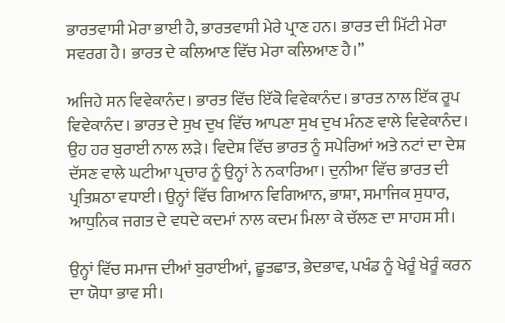ਭਾਰਤਵਾਸੀ ਮੇਰਾ ਭਾਈ ਹੈ, ਭਾਰਤਵਾਸੀ ਮੇਰੇ ਪ੍ਰਾਣ ਹਨ। ਭਾਰਤ ਦੀ ਮਿੱਟੀ ਮੇਰਾ ਸਵਰਗ ਹੈ। ਭਾਰਤ ਦੇ ਕਲਿਆਣ ਵਿੱਚ ਮੇਰਾ ਕਲਿਆਣ ਹੈ।”

ਅਜਿਹੇ ਸਨ ਵਿਵੇਕਾਨੰਦ। ਭਾਰਤ ਵਿੱਚ ਇੱਕੋ ਵਿਵੇਕਾਨੰਦ। ਭਾਰਤ ਨਾਲ ਇੱਕ ਰੂਪ ਵਿਵੇਕਾਨੰਦ। ਭਾਰਤ ਦੇ ਸੁਖ ਦੁਖ ਵਿੱਚ ਆਪਣਾ ਸੁਖ ਦੁਖ ਮੰਨਣ ਵਾਲੇ ਵਿਵੇਕਾਨੰਦ। ਉਹ ਹਰ ਬੁਰਾਈ ਨਾਲ ਲੜੇ। ਵਿਦੇਸ਼ ਵਿੱਚ ਭਾਰਤ ਨੂੰ ਸਪੇਰਿਆਂ ਅਤੇ ਨਟਾਂ ਦਾ ਦੇਸ਼ ਦੱਸਣ ਵਾਲੇ ਘਟੀਆ ਪ੍ਰਚਾਰ ਨੂੰ ਉਨ੍ਹਾਂ ਨੇ ਨਕਾਰਿਆ। ਦੁਨੀਆ ਵਿੱਚ ਭਾਰਤ ਦੀ ਪ੍ਰਤਿਸ਼ਠਾ ਵਧਾਈ। ਉਨ੍ਹਾਂ ਵਿੱਚ ਗਿਆਨ ਵਿਗਿਆਨ, ਭਾਸ਼ਾ, ਸਮਾਜਿਕ ਸੁਧਾਰ, ਆਧੁਨਿਕ ਜਗਤ ਦੇ ਵਧਦੇ ਕਦਮਾਂ ਨਾਲ ਕਦਮ ਮਿਲਾ ਕੇ ਚੱਲਣ ਦਾ ਸਾਹਸ ਸੀ।

ਉਨ੍ਹਾਂ ਵਿੱਚ ਸਮਾਜ ਦੀਆਂ ਬੁਰਾਈਆਂ, ਛੂਤਛਾਤ, ਭੇਦਭਾਵ, ਪਖੰਡ ਨੂੰ ਖੇਰੂੰ ਖੇਰੂੰ ਕਰਨ ਦਾ ਯੋਧਾ ਭਾਵ ਸੀ।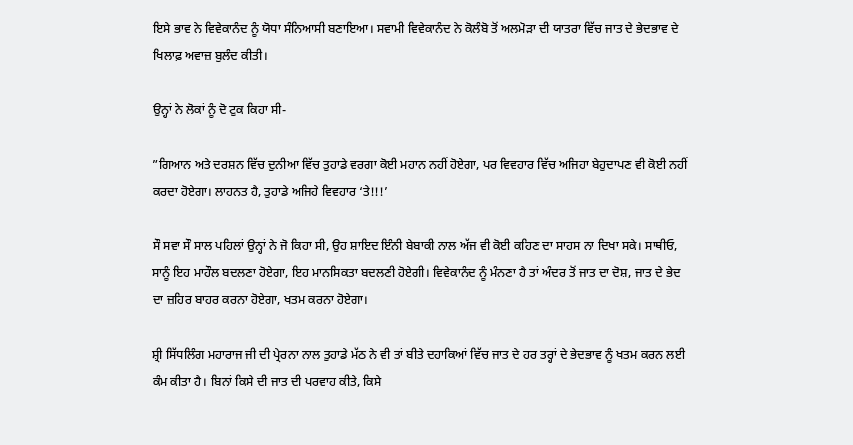ਇਸੇ ਭਾਵ ਨੇ ਵਿਵੇਕਾਨੰਦ ਨੂੰ ਯੋਧਾ ਸੰਨਿਆਸੀ ਬਣਾਇਆ। ਸਵਾਮੀ ਵਿਵੇਕਾਨੰਦ ਨੇ ਕੋਲੰਬੋ ਤੋਂ ਅਲਮੋੜਾ ਦੀ ਯਾਤਰਾ ਵਿੱਚ ਜਾਤ ਦੇ ਭੇਦਭਾਵ ਦੇ ਖਿਲਾਫ਼ ਅਵਾਜ਼ ਬੁਲੰਦ ਕੀਤੀ।

ਉਨ੍ਹਾਂ ਨੇ ਲੋਕਾਂ ਨੂੰ ਦੋ ਟੁਕ ਕਿਹਾ ਸੀ-

”ਗਿਆਨ ਅਤੇ ਦਰਸ਼ਨ ਵਿੱਚ ਦੁਨੀਆ ਵਿੱਚ ਤੁਹਾਡੇ ਵਰਗਾ ਕੋਈ ਮਹਾਨ ਨਹੀਂ ਹੋਏਗਾ, ਪਰ ਵਿਵਹਾਰ ਵਿੱਚ ਅਜਿਹਾ ਬੇਹੁਦਾਪਣ ਵੀ ਕੋਈ ਨਹੀਂ ਕਰਦਾ ਹੋਏਗਾ। ਲਾਹਨਤ ਹੈ, ਤੁਹਾਡੇ ਅਜਿਹੇ ਵਿਵਹਾਰ ‘ਤੇ!!!’

ਸੌ ਸਵਾ ਸੌ ਸਾਲ ਪਹਿਲਾਂ ਉਨ੍ਹਾਂ ਨੇ ਜੋ ਕਿਹਾ ਸੀ, ਉਹ ਸ਼ਾਇਦ ਇੰਨੀ ਬੇਬਾਕੀ ਨਾਲ ਅੱਜ ਵੀ ਕੋਈ ਕਹਿਣ ਦਾ ਸਾਹਸ ਨਾ ਦਿਖਾ ਸਕੇ। ਸਾਥੀਓ, ਸਾਨੂੰ ਇਹ ਮਾਹੌਲ ਬਦਲਣਾ ਹੋਏਗਾ, ਇਹ ਮਾਨਸਿਕਤਾ ਬਦਲਣੀ ਹੋਏਗੀ। ਵਿਵੇਕਾਨੰਦ ਨੂੰ ਮੰਨਣਾ ਹੈ ਤਾਂ ਅੰਦਰ ਤੋਂ ਜਾਤ ਦਾ ਦੋਸ਼, ਜਾਤ ਦੇ ਭੇਦ ਦਾ ਜ਼ਹਿਰ ਬਾਹਰ ਕਰਨਾ ਹੋਏਗਾ, ਖਤਮ ਕਰਨਾ ਹੋਏਗਾ।

ਸ਼੍ਰੀ ਸਿੱਧਲਿੰਗ ਮਹਾਰਾਜ ਜੀ ਦੀ ਪ੍ਰੇਰਨਾ ਨਾਲ ਤੁਹਾਡੇ ਮੱਠ ਨੇ ਵੀ ਤਾਂ ਬੀਤੇ ਦਹਾਕਿਆਂ ਵਿੱਚ ਜਾਤ ਦੇ ਹਰ ਤਰ੍ਹਾਂ ਦੇ ਭੇਦਭਾਵ ਨੂੰ ਖਤਮ ਕਰਨ ਲਈ ਕੰਮ ਕੀਤਾ ਹੈ। ਬਿਨਾਂ ਕਿਸੇ ਦੀ ਜਾਤ ਦੀ ਪਰਵਾਹ ਕੀਤੇ, ਕਿਸੇ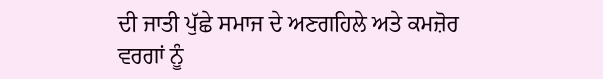ਦੀ ਜਾਤੀ ਪੁੱਛੇ ਸਮਾਜ ਦੇ ਅਣਗਹਿਲੇ ਅਤੇ ਕਮਜ਼ੋਰ ਵਰਗਾਂ ਨੂੰ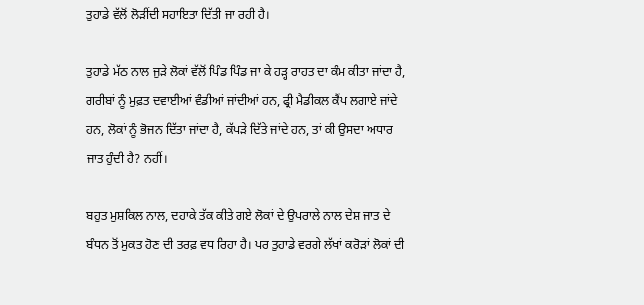ਤੁਹਾਡੇ ਵੱਲੋਂ ਲੋੜੀਂਦੀ ਸਹਾਇਤਾ ਦਿੱਤੀ ਜਾ ਰਹੀ ਹੈ।

ਤੁਹਾਡੇ ਮੱਠ ਨਾਲ ਜੁੜੇ ਲੋਕਾਂ ਵੱਲੋਂ ਪਿੰਡ ਪਿੰਡ ਜਾ ਕੇ ਹੜ੍ਹ ਰਾਹਤ ਦਾ ਕੰਮ ਕੀਤਾ ਜਾਂਦਾ ਹੈ, ਗਰੀਬਾਂ ਨੂੰ ਮੁਫ਼ਤ ਦਵਾਈਆਂ ਵੰਡੀਆਂ ਜਾਂਦੀਆਂ ਹਨ, ਫ੍ਰੀ ਮੈਡੀਕਲ ਕੈਂਪ ਲਗਾਏ ਜਾਂਦੇ ਹਨ, ਲੋਕਾਂ ਨੂੰ ਭੋਜਨ ਦਿੱਤਾ ਜਾਂਦਾ ਹੈ, ਕੱਪੜੇ ਦਿੱਤੇ ਜਾਂਦੇ ਹਨ, ਤਾਂ ਕੀ ਉਸਦਾ ਅਧਾਰ ਜਾਤ ਹੁੰਦੀ ਹੈ? ਨਹੀਂ।

ਬਹੁਤ ਮੁਸ਼ਕਿਲ ਨਾਲ, ਦਹਾਕੇ ਤੱਕ ਕੀਤੇ ਗਏ ਲੋਕਾਂ ਦੇ ਉਪਰਾਲੇ ਨਾਲ ਦੇਸ਼ ਜਾਤ ਦੇ ਬੰਧਨ ਤੋਂ ਮੁਕਤ ਹੋਣ ਦੀ ਤਰਫ਼ ਵਧ ਰਿਹਾ ਹੈ। ਪਰ ਤੁਹਾਡੇ ਵਰਗੇ ਲੱਖਾਂ ਕਰੋੜਾਂ ਲੋਕਾਂ ਦੀ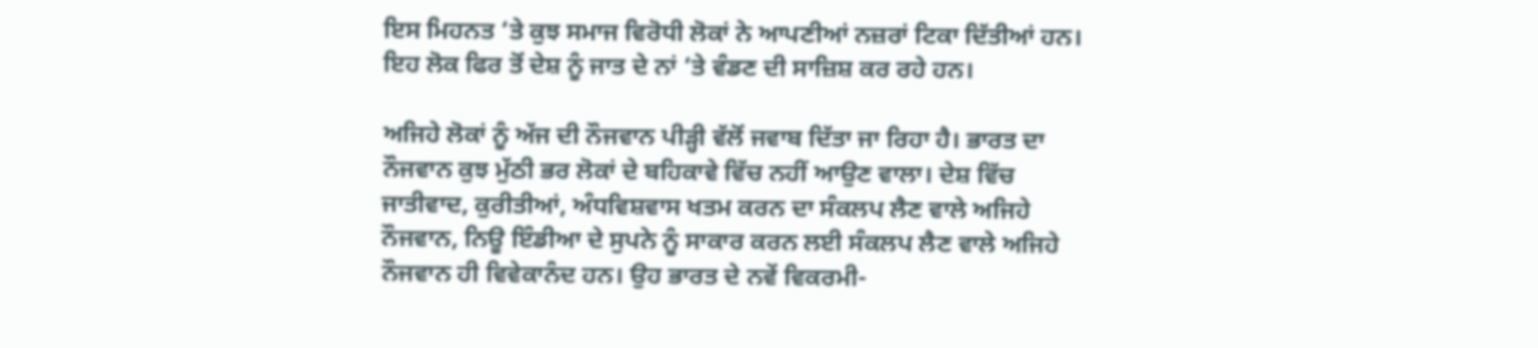ਇਸ ਮਿਹਨਤ ‘ਤੇ ਕੁਝ ਸਮਾਜ ਵਿਰੋਧੀ ਲੋਕਾਂ ਨੇ ਆਪਣੀਆਂ ਨਜ਼ਰਾਂ ਟਿਕਾ ਦਿੱਤੀਆਂ ਹਨ। ਇਹ ਲੋਕ ਫਿਰ ਤੋਂ ਦੇਸ਼ ਨੂੰ ਜਾਤ ਦੇ ਨਾਂ ‘ਤੇ ਵੰਡਣ ਦੀ ਸਾਜ਼ਿਸ਼ ਕਰ ਰਹੇ ਹਨ।

ਅਜਿਹੇ ਲੋਕਾਂ ਨੂੰ ਅੱਜ ਦੀ ਨੌਜਵਾਨ ਪੀੜ੍ਹੀ ਵੱਲੋਂ ਜਵਾਬ ਦਿੱਤਾ ਜਾ ਰਿਹਾ ਹੈ। ਭਾਰਤ ਦਾ ਨੌਜਵਾਨ ਕੁਝ ਮੁੱਠੀ ਭਰ ਲੋਕਾਂ ਦੇ ਬਹਿਕਾਵੇ ਵਿੱਚ ਨਹੀਂ ਆਉਣ ਵਾਲਾ। ਦੇਸ਼ ਵਿੱਚ ਜਾਤੀਵਾਦ, ਕੁਰੀਤੀਆਂ, ਅੰਧਵਿਸ਼ਵਾਸ ਖਤਮ ਕਰਨ ਦਾ ਸੰਕਲਪ ਲੈਣ ਵਾਲੇ ਅਜਿਹੇ ਨੌਜਵਾਨ, ਨਿਊ ਇੰਡੀਆ ਦੇ ਸੁਪਨੇ ਨੂੰ ਸਾਕਾਰ ਕਰਨ ਲਈ ਸੰਕਲਪ ਲੈਣ ਵਾਲੇ ਅਜਿਹੇ ਨੌਜਵਾਨ ਹੀ ਵਿਵੇਕਾਨੰਦ ਹਨ। ਉਹ ਭਾਰਤ ਦੇ ਨਵੇਂ ਵਿਕਰਮੀ-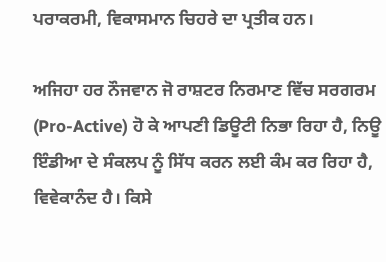ਪਰਾਕਰਮੀ, ਵਿਕਾਸਮਾਨ ਚਿਹਰੇ ਦਾ ਪ੍ਰਤੀਕ ਹਨ।

ਅਜਿਹਾ ਹਰ ਨੌਜਵਾਨ ਜੋ ਰਾਸ਼ਟਰ ਨਿਰਮਾਣ ਵਿੱਚ ਸਰਗਰਮ (Pro-Active) ਹੋ ਕੇ ਆਪਣੀ ਡਿਊਟੀ ਨਿਭਾ ਰਿਹਾ ਹੈ, ਨਿਊ ਇੰਡੀਆ ਦੇ ਸੰਕਲਪ ਨੂੰ ਸਿੱਧ ਕਰਨ ਲਈ ਕੰਮ ਕਰ ਰਿਹਾ ਹੈ, ਵਿਵੇਕਾਨੰਦ ਹੈ। ਕਿਸੇ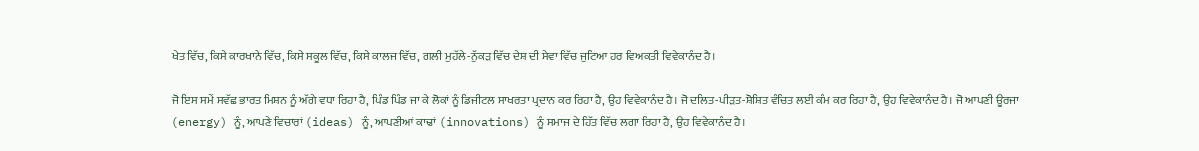ਖੇਤ ਵਿੱਚ, ਕਿਸੇ ਕਾਰਖਾਨੇ ਵਿੱਚ, ਕਿਸੇ ਸਕੂਲ ਵਿੱਚ, ਕਿਸੇ ਕਾਲਜ ਵਿੱਚ, ਗਲੀ ਮੁਹੱਲੇ-ਨੁੱਕੜ ਵਿੱਚ ਦੇਸ਼ ਦੀ ਸੇਵਾ ਵਿੱਚ ਜੁਟਿਆ ਹਰ ਵਿਅਕਤੀ ਵਿਵੇਕਾਨੰਦ ਹੈ।

ਜੋ ਇਸ ਸਮੇਂ ਸਵੱਛ ਭਾਰਤ ਮਿਸ਼ਨ ਨੂੰ ਅੱਗੇ ਵਧਾ ਰਿਹਾ ਹੈ, ਪਿੰਡ ਪਿੰਡ ਜਾ ਕੇ ਲੋਕਾਂ ਨੂੰ ਡਿਜੀਟਲ ਸਾਖਰਤਾ ਪ੍ਰਦਾਨ ਕਰ ਰਿਹਾ ਹੈ, ਉਹ ਵਿਵੇਕਾਨੰਦ ਹੈ। ਜੋ ਦਲਿਤ-ਪੀੜਤ-ਸ਼ੋਸ਼ਿਤ ਵੰਚਿਤ ਲਈ ਕੰਮ ਕਰ ਰਿਹਾ ਹੈ, ਉਹ ਵਿਵੇਕਾਨੰਦ ਹੈ। ਜੋ ਆਪਣੀ ਊਰਜਾ (energy) ਨੂੰ, ਆਪਣੇ ਵਿਚਾਰਾਂ (ideas) ਨੂੰ, ਆਪਣੀਆਂ ਕਾਢਾਂ (innovations) ਨੂੰ ਸਮਾਜ ਦੇ ਹਿੱਤ ਵਿੱਚ ਲਗਾ ਰਿਹਾ ਹੈ, ਉਹ ਵਿਵੇਕਾਨੰਦ ਹੈ।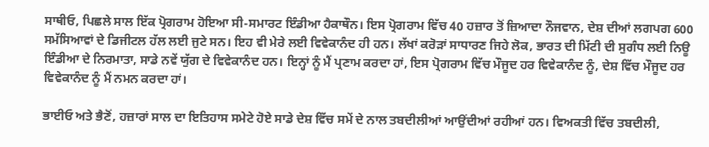ਸਾਥੀਓ, ਪਿਛਲੇ ਸਾਲ ਇੱਕ ਪ੍ਰੋਗਰਾਮ ਹੋਇਆ ਸੀ-ਸਮਾਰਟ ਇੰਡੀਆ ਹੈਕਾਥੌਨ। ਇਸ ਪ੍ਰੋਗਰਾਮ ਵਿੱਚ 40 ਹਜ਼ਾਰ ਤੋਂ ਜ਼ਿਆਦਾ ਨੌਜਵਾਨ, ਦੇਸ਼ ਦੀਆਂ ਲਗਪਗ 600 ਸਮੱਸਿਆਵਾਂ ਦੇ ਡਿਜੀਟਲ ਹੱਲ ਲਈ ਜੁਟੇ ਸਨ। ਇਹ ਵੀ ਮੇਰੇ ਲਈ ਵਿਵੇਕਾਨੰਦ ਹੀ ਹਨ। ਲੱਖਾਂ ਕਰੋੜਾਂ ਸਾਧਾਰਣ ਜਿਹੇ ਲੋਕ, ਭਾਰਤ ਦੀ ਮਿੱਟੀ ਦੀ ਸੁਗੰਧ ਲਈ ਨਿਊ ਇੰਡੀਆ ਦੇ ਨਿਰਮਾਤਾ, ਸਾਡੇ ਨਵੇਂ ਯੁੱਗ ਦੇ ਵਿਵੇਕਾਨੰਦ ਹਨ। ਇਨ੍ਹਾਂ ਨੂੰ ਮੈਂ ਪ੍ਰਣਾਮ ਕਰਦਾ ਹਾਂ, ਇਸ ਪ੍ਰੋਗਰਾਮ ਵਿੱਚ ਮੌਜੂਦ ਹਰ ਵਿਵੇਕਾਨੰਦ ਨੂੰ, ਦੇਸ਼ ਵਿੱਚ ਮੌਜੂਦ ਹਰ ਵਿਵੇਕਾਨੰਦ ਨੂੰ ਮੈਂ ਨਮਨ ਕਰਦਾ ਹਾਂ।

ਭਾਈਓ ਅਤੇ ਭੈਣੋਂ, ਹਜ਼ਾਰਾਂ ਸਾਲ ਦਾ ਇਤਿਹਾਸ ਸਮੇਟੇ ਹੋਏ ਸਾਡੇ ਦੇਸ਼ ਵਿੱਚ ਸਮੇਂ ਦੇ ਨਾਲ ਤਬਦੀਲੀਆਂ ਆਉਂਦੀਆਂ ਰਹੀਆਂ ਹਨ। ਵਿਅਕਤੀ ਵਿੱਚ ਤਬਦੀਲੀ,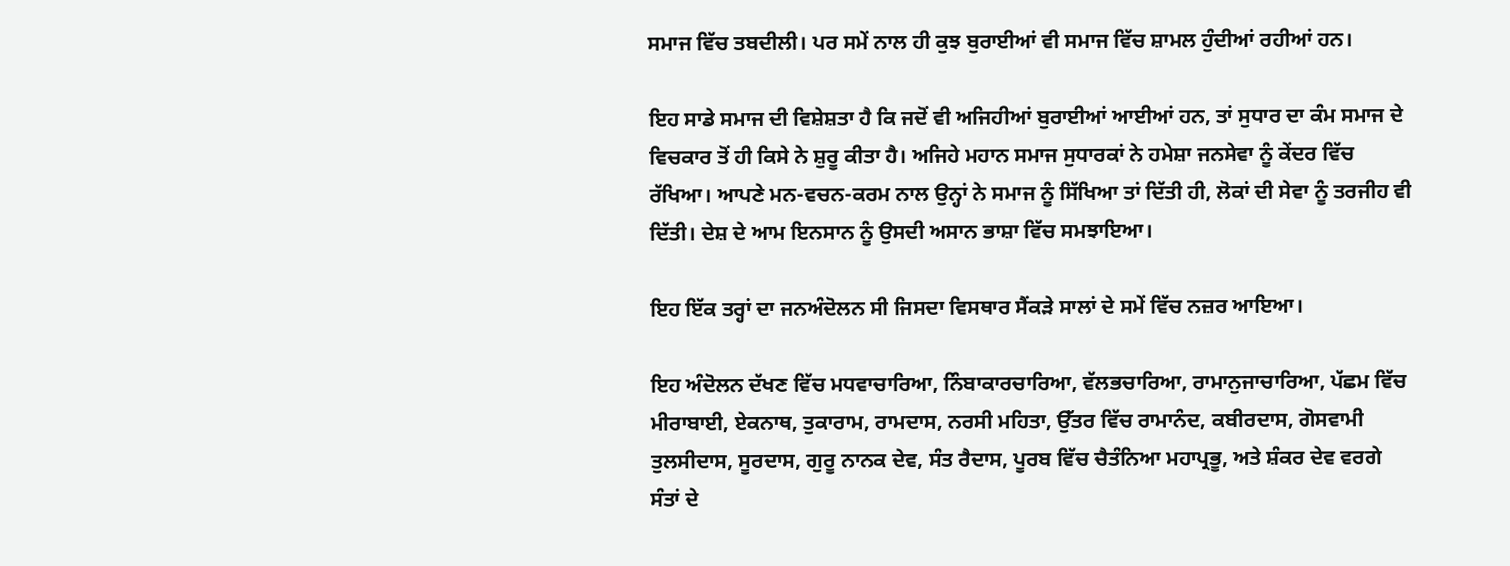ਸਮਾਜ ਵਿੱਚ ਤਬਦੀਲੀ। ਪਰ ਸਮੇਂ ਨਾਲ ਹੀ ਕੁਝ ਬੁਰਾਈਆਂ ਵੀ ਸਮਾਜ ਵਿੱਚ ਸ਼ਾਮਲ ਹੁੰਦੀਆਂ ਰਹੀਆਂ ਹਨ।

ਇਹ ਸਾਡੇ ਸਮਾਜ ਦੀ ਵਿਸ਼ੇਸ਼ਤਾ ਹੈ ਕਿ ਜਦੋਂ ਵੀ ਅਜਿਹੀਆਂ ਬੁਰਾਈਆਂ ਆਈਆਂ ਹਨ, ਤਾਂ ਸੁਧਾਰ ਦਾ ਕੰਮ ਸਮਾਜ ਦੇ ਵਿਚਕਾਰ ਤੋਂ ਹੀ ਕਿਸੇ ਨੇ ਸ਼ੁਰੂ ਕੀਤਾ ਹੈ। ਅਜਿਹੇ ਮਹਾਨ ਸਮਾਜ ਸੁਧਾਰਕਾਂ ਨੇ ਹਮੇਸ਼ਾ ਜਨਸੇਵਾ ਨੂੰ ਕੇਂਦਰ ਵਿੱਚ ਰੱਖਿਆ। ਆਪਣੇ ਮਨ-ਵਚਨ-ਕਰਮ ਨਾਲ ਉਨ੍ਹਾਂ ਨੇ ਸਮਾਜ ਨੂੰ ਸਿੱਖਿਆ ਤਾਂ ਦਿੱਤੀ ਹੀ, ਲੋਕਾਂ ਦੀ ਸੇਵਾ ਨੂੰ ਤਰਜੀਹ ਵੀ ਦਿੱਤੀ। ਦੇਸ਼ ਦੇ ਆਮ ਇਨਸਾਨ ਨੂੰ ਉਸਦੀ ਅਸਾਨ ਭਾਸ਼ਾ ਵਿੱਚ ਸਮਝਾਇਆ।

ਇਹ ਇੱਕ ਤਰ੍ਹਾਂ ਦਾ ਜਨਅੰਦੋਲਨ ਸੀ ਜਿਸਦਾ ਵਿਸਥਾਰ ਸੈਂਕੜੇ ਸਾਲਾਂ ਦੇ ਸਮੇਂ ਵਿੱਚ ਨਜ਼ਰ ਆਇਆ।

ਇਹ ਅੰਦੋਲਨ ਦੱਖਣ ਵਿੱਚ ਮਧਵਾਚਾਰਿਆ, ਨਿੰਬਾਕਾਰਚਾਰਿਆ, ਵੱਲਭਚਾਰਿਆ, ਰਾਮਾਨੁਜਾਚਾਰਿਆ, ਪੱਛਮ ਵਿੱਚ ਮੀਰਾਬਾਈ, ਏਕਨਾਥ, ਤੁਕਾਰਾਮ, ਰਾਮਦਾਸ, ਨਰਸੀ ਮਹਿਤਾ, ਉੱਤਰ ਵਿੱਚ ਰਾਮਾਨੰਦ, ਕਬੀਰਦਾਸ, ਗੋਸਵਾਮੀ ਤੁਲਸੀਦਾਸ, ਸੂਰਦਾਸ, ਗੁਰੂ ਨਾਨਕ ਦੇਵ, ਸੰਤ ਰੈਦਾਸ, ਪੂਰਬ ਵਿੱਚ ਚੈਤੰਨਿਆ ਮਹਾਪ੍ਰਭੂ, ਅਤੇ ਸ਼ੰਕਰ ਦੇਵ ਵਰਗੇ ਸੰਤਾਂ ਦੇ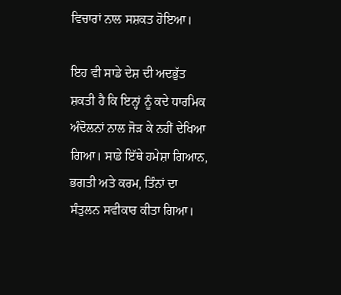ਵਿਚਾਰਾਂ ਨਾਲ ਸਸ਼ਕਤ ਹੋਇਆ।

ਇਹ ਵੀ ਸਾਡੇ ਦੇਸ਼ ਦੀ ਅਦਭੁੱਤ ਸ਼ਕਤੀ ਹੈ ਕਿ ਇਨ੍ਹਾਂ ਨੂੰ ਕਦੇ ਧਾਰਮਿਕ ਅੰਦੋਲਨਾਂ ਨਾਲ ਜੋੜ ਕੇ ਨਹੀਂ ਦੇਖਿਆ ਗਿਆ। ਸਾਡੇ ਇੱਥੇ ਹਮੇਸ਼ਾ ਗਿਆਨ, ਭਗਤੀ ਅਤੇ ਕਰਮ, ਤਿੰਨਾਂ ਦਾ ਸੰਤੁਲਨ ਸਵੀਕਾਰ ਕੀਤਾ ਗਿਆ।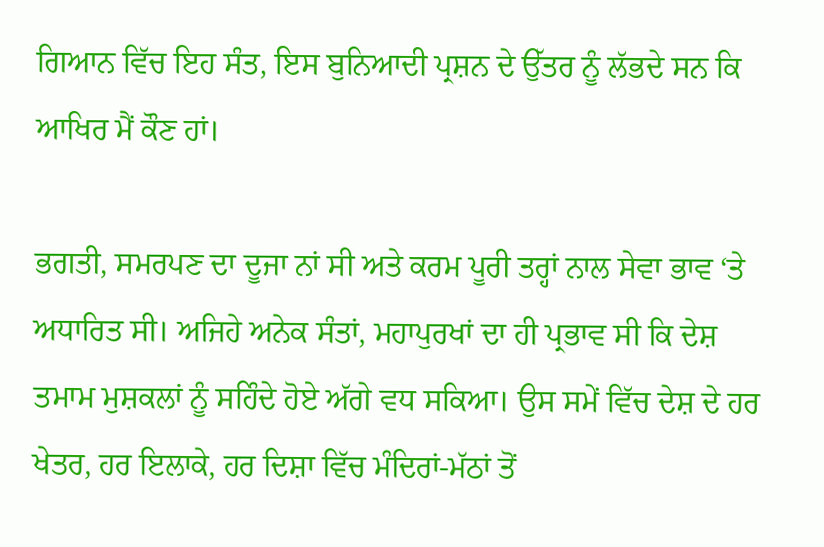ਗਿਆਨ ਵਿੱਚ ਇਹ ਸੰਤ, ਇਸ ਬੁਨਿਆਦੀ ਪ੍ਰਸ਼ਨ ਦੇ ਉੱਤਰ ਨੂੰ ਲੱਭਦੇ ਸਨ ਕਿ ਆਖਿਰ ਮੈਂ ਕੌਣ ਹਾਂ।

ਭਗਤੀ, ਸਮਰਪਣ ਦਾ ਦੂਜਾ ਨਾਂ ਸੀ ਅਤੇ ਕਰਮ ਪੂਰੀ ਤਰ੍ਹਾਂ ਨਾਲ ਸੇਵਾ ਭਾਵ ‘ਤੇ ਅਧਾਰਿਤ ਸੀ। ਅਜਿਹੇ ਅਨੇਕ ਸੰਤਾਂ, ਮਹਾਪੁਰਖਾਂ ਦਾ ਹੀ ਪ੍ਰਭਾਵ ਸੀ ਕਿ ਦੇਸ਼ ਤਮਾਮ ਮੁਸ਼ਕਲਾਂ ਨੂੰ ਸਹਿੰਦੇ ਹੋਏ ਅੱਗੇ ਵਧ ਸਕਿਆ। ਉਸ ਸਮੇਂ ਵਿੱਚ ਦੇਸ਼ ਦੇ ਹਰ ਖੇਤਰ, ਹਰ ਇਲਾਕੇ, ਹਰ ਦਿਸ਼ਾ ਵਿੱਚ ਮੰਦਿਰਾਂ-ਮੱਠਾਂ ਤੋਂ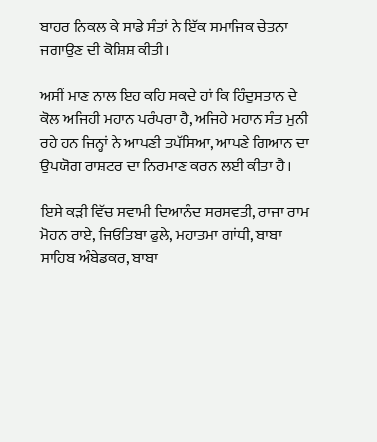ਬਾਹਰ ਨਿਕਲ ਕੇ ਸਾਡੇ ਸੰਤਾਂ ਨੇ ਇੱਕ ਸਮਾਜਿਕ ਚੇਤਨਾ ਜਗਾਉਣ ਦੀ ਕੋਸ਼ਿਸ਼ ਕੀਤੀ।

ਅਸੀਂ ਮਾਣ ਨਾਲ ਇਹ ਕਹਿ ਸਕਦੇ ਹਾਂ ਕਿ ਹਿੰਦੁਸਤਾਨ ਦੇ ਕੋਲ ਅਜਿਹੀ ਮਹਾਨ ਪਰੰਪਰਾ ਹੈ, ਅਜਿਹੇ ਮਹਾਨ ਸੰਤ ਮੁਨੀ ਰਹੇ ਹਨ ਜਿਨ੍ਹਾਂ ਨੇ ਆਪਣੀ ਤਪੱਸਿਆ, ਆਪਣੇ ਗਿਆਨ ਦਾ ਉਪਯੋਗ ਰਾਸ਼ਟਰ ਦਾ ਨਿਰਮਾਣ ਕਰਨ ਲਈ ਕੀਤਾ ਹੈ।

ਇਸੇ ਕੜੀ ਵਿੱਚ ਸਵਾਮੀ ਦਿਆਨੰਦ ਸਰਸਵਤੀ, ਰਾਜਾ ਰਾਮ ਮੋਹਨ ਰਾਏ, ਜਿਓਤਿਬਾ ਫੁਲੇ, ਮਹਾਤਮਾ ਗਾਂਧੀ, ਬਾਬਾ ਸਾਹਿਬ ਅੰਬੇਡਕਰ, ਬਾਬਾ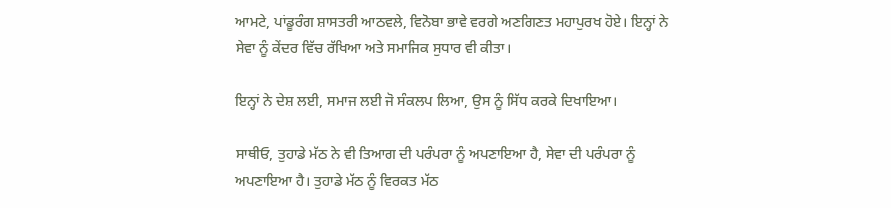ਆਮਟੇ, ਪਾਂਡੂਰੰਗ ਸ਼ਾਸਤਰੀ ਆਠਵਲੇ, ਵਿਨੋਬਾ ਭਾਵੇ ਵਰਗੇ ਅਣਗਿਣਤ ਮਹਾਪੁਰਖ ਹੋਏ। ਇਨ੍ਹਾਂ ਨੇ ਸੇਵਾ ਨੂੰ ਕੇਂਦਰ ਵਿੱਚ ਰੱਖਿਆ ਅਤੇ ਸਮਾਜਿਕ ਸੁਧਾਰ ਵੀ ਕੀਤਾ।

ਇਨ੍ਹਾਂ ਨੇ ਦੇਸ਼ ਲਈ, ਸਮਾਜ ਲਈ ਜੋ ਸੰਕਲਪ ਲਿਆ, ਉਸ ਨੂੰ ਸਿੱਧ ਕਰਕੇ ਦਿਖਾਇਆ।

ਸਾਥੀਓ, ਤੁਹਾਡੇ ਮੱਠ ਨੇ ਵੀ ਤਿਆਗ ਦੀ ਪਰੰਪਰਾ ਨੂੰ ਅਪਣਾਇਆ ਹੈ, ਸੇਵਾ ਦੀ ਪਰੰਪਰਾ ਨੂੰ ਅਪਣਾਇਆ ਹੈ। ਤੁਹਾਡੇ ਮੱਠ ਨੂੰ ਵਿਰਕਤ ਮੱਠ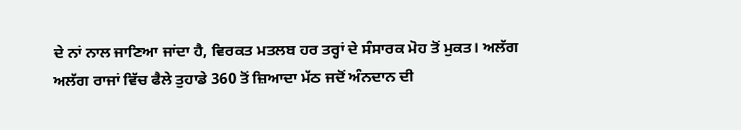ਦੇ ਨਾਂ ਨਾਲ ਜਾਣਿਆ ਜਾਂਦਾ ਹੈ, ਵਿਰਕਤ ਮਤਲਬ ਹਰ ਤਰ੍ਹਾਂ ਦੇ ਸੰਸਾਰਕ ਮੋਹ ਤੋਂ ਮੁਕਤ। ਅਲੱਗ ਅਲੱਗ ਰਾਜਾਂ ਵਿੱਚ ਫੈਲੇ ਤੁਹਾਡੇ 360 ਤੋਂ ਜ਼ਿਆਦਾ ਮੱਠ ਜਦੋਂ ਅੰਨਦਾਨ ਦੀ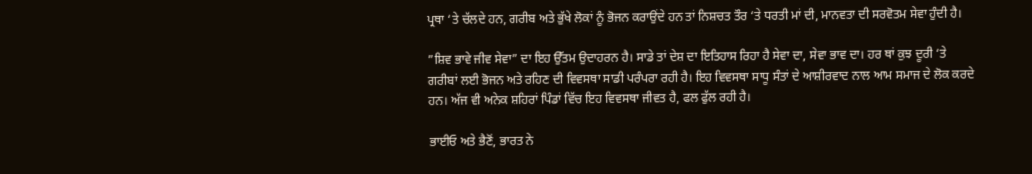ਪ੍ਰਥਾ ‘ਤੇ ਚੱਲਦੇ ਹਨ, ਗਰੀਬ ਅਤੇ ਭੁੱਖੇ ਲੋਕਾਂ ਨੂੰ ਭੋਜਨ ਕਰਾਉਂਦੇ ਹਨ ਤਾਂ ਨਿਸ਼ਚਤ ਤੌਰ ‘ਤੇ ਧਰਤੀ ਮਾਂ ਦੀ, ਮਾਨਵਤਾ ਦੀ ਸਰਵੋਤਮ ਸੇਵਾ ਹੁੰਦੀ ਹੈ।

”ਸ਼ਿਵ ਭਾਵੇ ਜੀਵ ਸੇਵਾ” ਦਾ ਇਹ ਉੱਤਮ ਉਦਾਹਰਨ ਹੈ। ਸਾਡੇ ਤਾਂ ਦੇਸ਼ ਦਾ ਇਤਿਹਾਸ ਰਿਹਾ ਹੈ ਸੇਵਾ ਦਾ, ਸੇਵਾ ਭਾਵ ਦਾ। ਹਰ ਥਾਂ ਕੁਝ ਦੂਰੀ ‘ਤੇ ਗਰੀਬਾਂ ਲਈ ਭੋਜਨ ਅਤੇ ਰਹਿਣ ਦੀ ਵਿਵਸਥਾ ਸਾਡੀ ਪਰੰਪਰਾ ਰਹੀ ਹੈ। ਇਹ ਵਿਵਸਥਾ ਸਾਧੂ ਸੰਤਾਂ ਦੇ ਆਸ਼ੀਰਵਾਦ ਨਾਲ ਆਮ ਸਮਾਜ ਦੇ ਲੋਕ ਕਰਦੇ ਹਨ। ਅੱਜ ਵੀ ਅਨੇਕ ਸ਼ਹਿਰਾਂ ਪਿੰਡਾਂ ਵਿੱਚ ਇਹ ਵਿਵਸਥਾ ਜੀਵਤ ਹੈ, ਫਲ ਫੁੱਲ ਰਹੀ ਹੈ।

ਭਾਈਓ ਅਤੇ ਭੈਣੋਂ, ਭਾਰਤ ਨੇ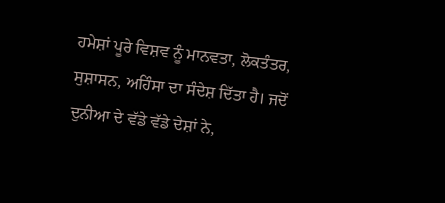ਹਮੇਸ਼ਾਂ ਪੂਰੇ ਵਿਸ਼ਵ ਨੂੰ ਮਾਨਵਤਾ, ਲੋਕਤੰਤਰ, ਸੁਸ਼ਾਸਨ, ਅਹਿੰਸਾ ਦਾ ਸੰਦੇਸ਼ ਦਿੱਤਾ ਹੈ। ਜਦੋਂ ਦੁਨੀਆ ਦੇ ਵੱਡੇ ਵੱਡੇ ਦੇਸ਼ਾਂ ਨੇ,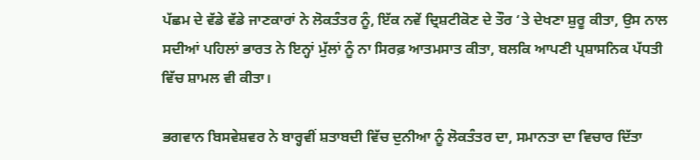ਪੱਛਮ ਦੇ ਵੱਡੇ ਵੱਡੇ ਜਾਣਕਾਰਾਂ ਨੇ ਲੋਕਤੰਤਰ ਨੂੰ, ਇੱਕ ਨਵੇਂ ਦ੍ਰਿਸ਼ਟੀਕੋਣ ਦੇ ਤੌਰ ‘ਤੇ ਦੇਖਣਾ ਸ਼ੁਰੂ ਕੀਤਾ, ਉਸ ਨਾਲ ਸਦੀਆਂ ਪਹਿਲਾਂ ਭਾਰਤ ਨੇ ਇਨ੍ਹਾਂ ਮੁੱਲਾਂ ਨੂੰ ਨਾ ਸਿਰਫ਼ ਆਤਮਸਾਤ ਕੀਤਾ, ਬਲਕਿ ਆਪਣੀ ਪ੍ਰਸ਼ਾਸਨਿਕ ਪੱਧਤੀ ਵਿੱਚ ਸ਼ਾਮਲ ਵੀ ਕੀਤਾ।

ਭਗਵਾਨ ਬਿਸਵੇਸ਼ਵਰ ਨੇ ਬਾਰ੍ਹਵੀਂ ਸ਼ਤਾਬਦੀ ਵਿੱਚ ਦੁਨੀਆ ਨੂੰ ਲੋਕਤੰਤਰ ਦਾ, ਸਮਾਨਤਾ ਦਾ ਵਿਚਾਰ ਦਿੱਤਾ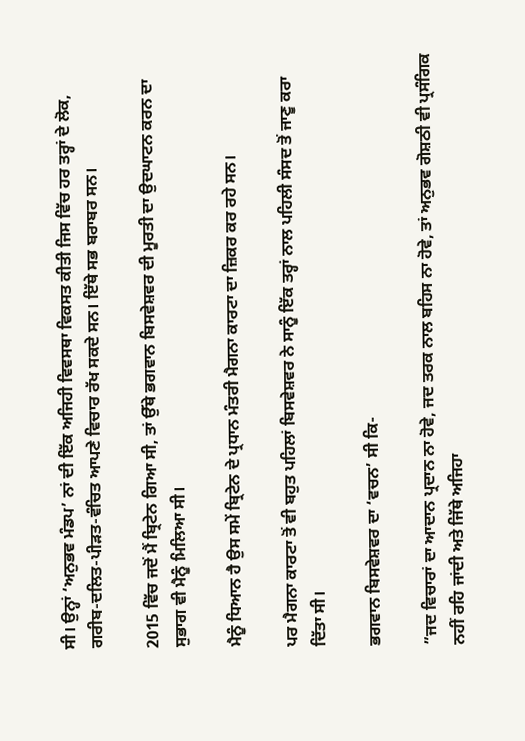ਸੀ। ਉਨ੍ਹਾਂ ‘ਅਨੁਭਵ ਮੰਡਪ’ ਨਾਂ ਦੀ ਇੱਕ ਅਜਿਹੀ ਵਿਵਸਥਾ ਵਿਕਸਤ ਕੀਤੀ ਜਿਸ ਵਿੱਚ ਹਰ ਤਰ੍ਹਾਂ ਦੇ ਲੋਕ, ਗਰੀਬ-ਦਲਿਤ-ਪੀੜਤ-ਵੰਚਿਤ ਆਪਣੇ ਵਿਚਾਰ ਰੱਖ ਸਕਦੇ ਸਨ। ਇੱਥੇ ਸਭ ਬਰਾਬਰ ਸਨ।

2015 ਵਿੱਚ ਜਦੋਂ ਮੈਂ ਬ੍ਰਿਟੇਨ ਗਿਆ ਸੀ, ਤਾਂ ਉੱਥੇ ਭਗਵਾਨ ਬਿਸਵੇਸ਼ਵਰ ਦੀ ਮੂਰਤੀ ਦਾ ਉਦਘਾਟਨ ਕਰਨ ਦਾ ਸੁਭਾਗ ਵੀ ਮੈਨੂੰ ਮਿਲਿਆ ਸੀ।

ਮੈਨੂੰ ਧਿਆਨ ਹੈ ਉਸ ਸਮੇਂ ਬ੍ਰਿਟੇਨ ਦੇ ਪ੍ਰਧਾਨ ਮੰਤਰੀ ਮੈਗਨਾ ਕਾਰਟਾ ਦਾ ਜ਼ਿਕਰ ਕਰ ਰਹੇ ਸਨ।

ਪਰ ਮੈਗਨਾ ਕਾਰਟਾ ਤੋਂ ਵੀ ਬਹੁਤ ਪਹਿਲਾਂ ਬਿਸਵੇਸ਼ਵਰ ਨੇ ਸਾਨੂੰ ਇੱਕ ਤਰ੍ਹਾਂ ਨਾਲ ਪਹਿਲੀ ਸੰਸਦ ਤੋਂ ਜਾਣੂ ਕਰਾ ਦਿੱਤਾ ਸੀ।

ਭਗਵਾਨ ਬਿਸਵੇਸ਼ਵਰ ਦਾ ‘ਵਚਨ’ ਸੀ ਕਿ-

”ਜਦ ਵਿਚਾਰਾਂ ਦਾ ਆਦਾਨ ਪ੍ਰਦਾਨ ਨਾ ਹੋਵੇ, ਜਦ ਤਰਕ ਨਾਲ ਬਹਿਸ ਨਾ ਹੋਵੇ, ਤਾਂ ਅਨੁਭਵ ਗੋਸ਼ਠੀ ਵੀ ਪ੍ਰਸੰਗਿਕ ਨਹੀਂ ਰਹਿ ਜਾਂਦੀ ਅਤੇ ਜਿੱਥੇ ਅਜਿਹਾ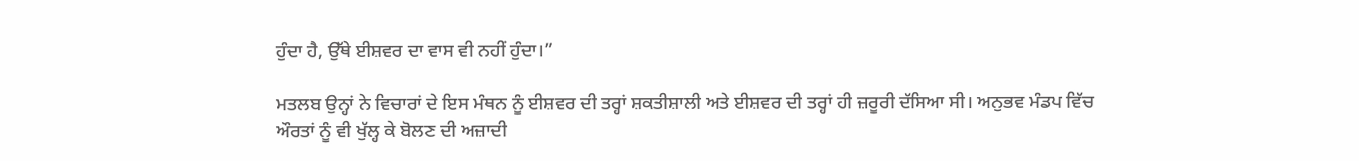ਹੁੰਦਾ ਹੈ, ਉੱਥੇ ਈਸ਼ਵਰ ਦਾ ਵਾਸ ਵੀ ਨਹੀਂ ਹੁੰਦਾ।”

ਮਤਲਬ ਉਨ੍ਹਾਂ ਨੇ ਵਿਚਾਰਾਂ ਦੇ ਇਸ ਮੰਥਨ ਨੂੰ ਈਸ਼ਵਰ ਦੀ ਤਰ੍ਹਾਂ ਸ਼ਕਤੀਸ਼ਾਲੀ ਅਤੇ ਈਸ਼ਵਰ ਦੀ ਤਰ੍ਹਾਂ ਹੀ ਜ਼ਰੂਰੀ ਦੱਸਿਆ ਸੀ। ਅਨੁਭਵ ਮੰਡਪ ਵਿੱਚ ਔਰਤਾਂ ਨੂੰ ਵੀ ਖੁੱਲ੍ਹ ਕੇ ਬੋਲਣ ਦੀ ਅਜ਼ਾਦੀ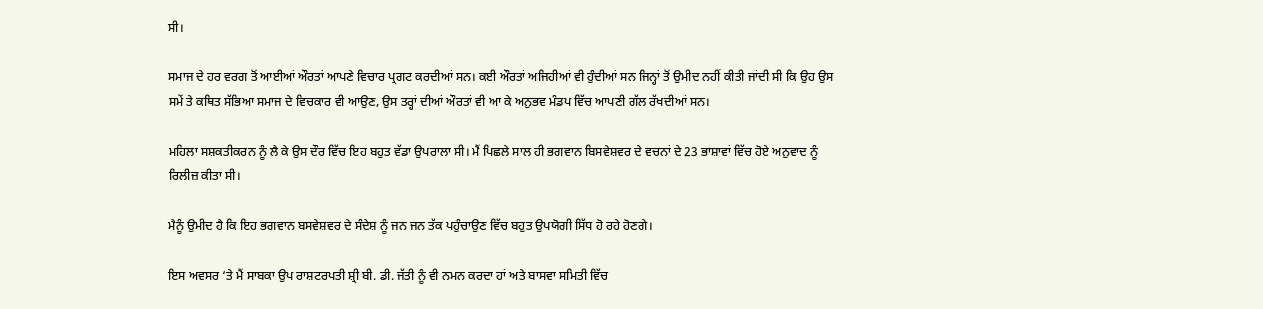ਸੀ।

ਸਮਾਜ ਦੇ ਹਰ ਵਰਗ ਤੋਂ ਆਈਆਂ ਔਰਤਾਂ ਆਪਣੇ ਵਿਚਾਰ ਪ੍ਰਗਟ ਕਰਦੀਆਂ ਸਨ। ਕਈ ਔਰਤਾਂ ਅਜਿਹੀਆਂ ਵੀ ਹੁੰਦੀਆਂ ਸਨ ਜਿਨ੍ਹਾਂ ਤੋਂ ਉਮੀਦ ਨਹੀਂ ਕੀਤੀ ਜਾਂਦੀ ਸੀ ਕਿ ਉਹ ਉਸ ਸਮੇਂ ਤੇ ਕਥਿਤ ਸੱਭਿਆ ਸਮਾਜ ਦੇ ਵਿਚਕਾਰ ਵੀ ਆਉਣ, ਉਸ ਤਰ੍ਹਾਂ ਦੀਆਂ ਔਰਤਾਂ ਵੀ ਆ ਕੇ ਅਨੁਭਵ ਮੰਡਪ ਵਿੱਚ ਆਪਣੀ ਗੱਲ ਰੱਖਦੀਆਂ ਸਨ।

ਮਹਿਲਾ ਸਸ਼ਕਤੀਕਰਨ ਨੂੰ ਲੈ ਕੇ ਉਸ ਦੌਰ ਵਿੱਚ ਇਹ ਬਹੁਤ ਵੱਡਾ ਉਪਰਾਲਾ ਸੀ। ਮੈਂ ਪਿਛਲੇ ਸਾਲ ਹੀ ਭਗਵਾਨ ਬਿਸਵੇਸ਼ਵਰ ਦੇ ਵਚਨਾਂ ਦੇ 23 ਭਾਸ਼ਾਵਾਂ ਵਿੱਚ ਹੋਏ ਅਨੁਵਾਦ ਨੂੰ ਰਿਲੀਜ਼ ਕੀਤਾ ਸੀ।

ਮੈਨੂੰ ਉਮੀਦ ਹੈ ਕਿ ਇਹ ਭਗਵਾਨ ਬਸਵੇਸ਼ਵਰ ਦੇ ਸੰਦੇਸ਼ ਨੂੰ ਜਨ ਜਨ ਤੱਕ ਪਹੁੰਚਾਉਣ ਵਿੱਚ ਬਹੁਤ ਉਪਯੋਗੀ ਸਿੱਧ ਹੋ ਰਹੇ ਹੋਣਗੇ।

ਇਸ ਅਵਸਰ ‘ਤੇ ਮੈਂ ਸਾਬਕਾ ਉਪ ਰਾਸ਼ਟਰਪਤੀ ਸ਼੍ਰੀ ਬੀ. ਡੀ. ਜੱਤੀ ਨੂੰ ਵੀ ਨਮਨ ਕਰਦਾ ਹਾਂ ਅਤੇ ਬਾਸਵਾ ਸਮਿਤੀ ਵਿੱਚ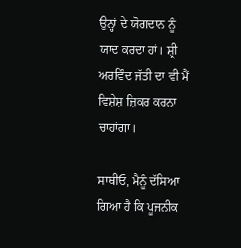ਉਨ੍ਹਾਂ ਦੇ ਯੋਗਦਾਨ ਨੂੰ ਯਾਦ ਕਰਦਾ ਹਾਂ। ਸ਼੍ਰੀ ਅਰਵਿੰਦ ਜੱਤੀ ਦਾ ਵੀ ਮੈਂ ਵਿਸ਼ੇਸ਼ ਜ਼ਿਕਰ ਕਰਨਾ ਚਾਹਾਂਗਾ।

ਸਾਥੀਓ, ਮੈਨੂੰ ਦੱਸਿਆ ਗਿਆ ਹੈ ਕਿ ਪੂਜਨੀਕ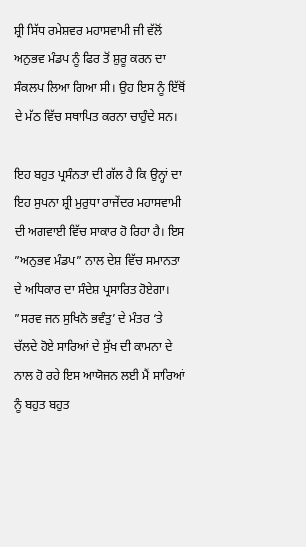ਸ਼੍ਰੀ ਸਿੱਧ ਰਮੇਸ਼ਵਰ ਮਹਾਸਵਾਮੀ ਜੀ ਵੱਲੋਂ ਅਨੁਭਵ ਮੰਡਪ ਨੂੰ ਫਿਰ ਤੋਂ ਸ਼ੁਰੂ ਕਰਨ ਦਾ ਸੰਕਲਪ ਲਿਆ ਗਿਆ ਸੀ। ਉਹ ਇਸ ਨੂੰ ਇੱਥੋਂ ਦੇ ਮੱਠ ਵਿੱਚ ਸਥਾਪਿਤ ਕਰਨਾ ਚਾਹੁੰਦੇ ਸਨ।

ਇਹ ਬਹੁਤ ਪ੍ਰਸੰਨਤਾ ਦੀ ਗੱਲ ਹੈ ਕਿ ਉਨ੍ਹਾਂ ਦਾ ਇਹ ਸੁਪਨਾ ਸ਼੍ਰੀ ਮੁਰੁਧਾ ਰਾਜੇਂਦਰ ਮਹਾਸਵਾਮੀ ਦੀ ਅਗਵਾਈ ਵਿੱਚ ਸਾਕਾਰ ਹੋ ਰਿਹਾ ਹੈ। ਇਸ ”ਅਨੁਭਵ ਮੰਡਪ” ਨਾਲ ਦੇਸ਼ ਵਿੱਚ ਸਮਾਨਤਾ ਦੇ ਅਧਿਕਾਰ ਦਾ ਸੰਦੇਸ਼ ਪ੍ਰਸਾਰਿਤ ਹੋਏਗਾ। ”ਸਰਵ ਜਨ ਸੁਖਿਨੋ ਭਵੰਤੁ’ ਦੇ ਮੰਤਰ ‘ਤੇ ਚੱਲਦੇ ਹੋਏ ਸਾਰਿਆਂ ਦੇ ਸੁੱਖ ਦੀ ਕਾਮਨਾ ਦੇ ਨਾਲ ਹੋ ਰਹੇ ਇਸ ਆਯੋਜਨ ਲਈ ਮੈਂ ਸਾਰਿਆਂ ਨੂੰ ਬਹੁਤ ਬਹੁਤ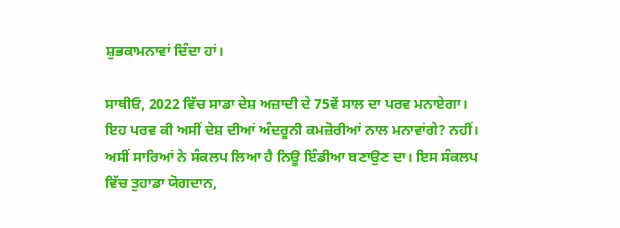ਸ਼ੁਭਕਾਮਨਾਵਾਂ ਦਿੰਦਾ ਹਾਂ।

ਸਾਥੀਓ, 2022 ਵਿੱਚ ਸਾਡਾ ਦੇਸ਼ ਅਜ਼ਾਦੀ ਦੇ 75ਵੇਂ ਸਾਲ ਦਾ ਪਰਵ ਮਨਾਏਗਾ। ਇਹ ਪਰਵ ਕੀ ਅਸੀਂ ਦੇਸ਼ ਦੀਆਂ ਅੰਦਰੂਨੀ ਕਮਜ਼ੋਰੀਆਂ ਨਾਲ ਮਨਾਵਾਂਗੇ? ਨਹੀਂ। ਅਸੀਂ ਸਾਰਿਆਂ ਨੇ ਸੰਕਲਪ ਲਿਆ ਹੈ ਨਿਊ ਇੰਡੀਆ ਬਣਾਉਣ ਦਾ। ਇਸ ਸੰਕਲਪ ਵਿੱਚ ਤੁਹਾਡਾ ਯੋਗਦਾਨ,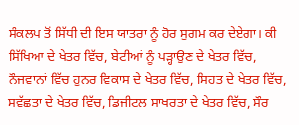ਸੰਕਲਪ ਤੋਂ ਸਿੱਧੀ ਦੀ ਇਸ ਯਾਤਰਾ ਨੂੰ ਹੋਰ ਸੁਗਮ ਕਰ ਦੇਏਗਾ। ਕੀ ਸਿੱਖਿਆ ਦੇ ਖੇਤਰ ਵਿੱਚ, ਬੇਟੀਆਂ ਨੂੰ ਪੜ੍ਹਾਉਣ ਦੇ ਖੇਤਰ ਵਿੱਚ, ਨੌਜਵਾਨਾਂ ਵਿੱਚ ਹੁਨਰ ਵਿਕਾਸ ਦੇ ਖੇਤਰ ਵਿੱਚ, ਸਿਹਤ ਦੇ ਖੇਤਰ ਵਿੱਚ, ਸਵੱਛਤਾ ਦੇ ਖੇਤਰ ਵਿੱਚ, ਡਿਜੀਟਲ ਸਾਖਰਤਾ ਦੇ ਖੇਤਰ ਵਿੱਚ, ਸੌਰ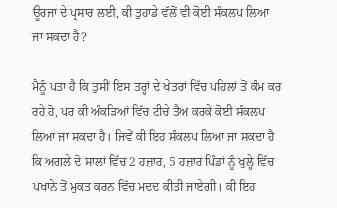ਊਰਜਾ ਦੇ ਪ੍ਰਸਾਰ ਲਈ, ਕੀ ਤੁਹਾਡੇ ਵੱਲੋਂ ਵੀ ਕੋਈ ਸੰਕਲਪ ਲਿਆ ਜਾ ਸਕਦਾ ਹੈ?

ਮੈਨੂੰ ਪਤਾ ਹੈ ਕਿ ਤੁਸੀਂ ਇਸ ਤਰ੍ਹਾਂ ਦੇ ਖੇਤਰਾਂ ਵਿੱਚ ਪਹਿਲਾਂ ਤੋਂ ਕੰਮ ਕਰ ਰਹੇ ਹੋ, ਪਰ ਕੀ ਅੰਕੜਿਆਂ ਵਿੱਚ ਟੀਚੇ ਤੈਅ ਕਰਕੇ ਕੋਈ ਸੰਕਲਪ ਲਿਆ ਜਾ ਸਕਦਾ ਹੈ। ਜਿਵੇਂ ਕੀ ਇਹ ਸੰਕਲਪ ਲਿਆ ਜਾ ਸਕਦਾ ਹੈ ਕਿ ਅਗਲੇ ਦੋ ਸਾਲਾਂ ਵਿੱਚ 2 ਹਜ਼ਾਰ, 5 ਹਜ਼ਾਰ ਪਿੰਡਾਂ ਨੂੰ ਖੁਲ੍ਹੇ ਵਿੱਚ ਪਖਾਨੇ ਤੋਂ ਮੁਕਤ ਕਰਨ ਵਿੱਚ ਮਦਦ ਕੀਤੀ ਜਾਏਗੀ। ਕੀ ਇਹ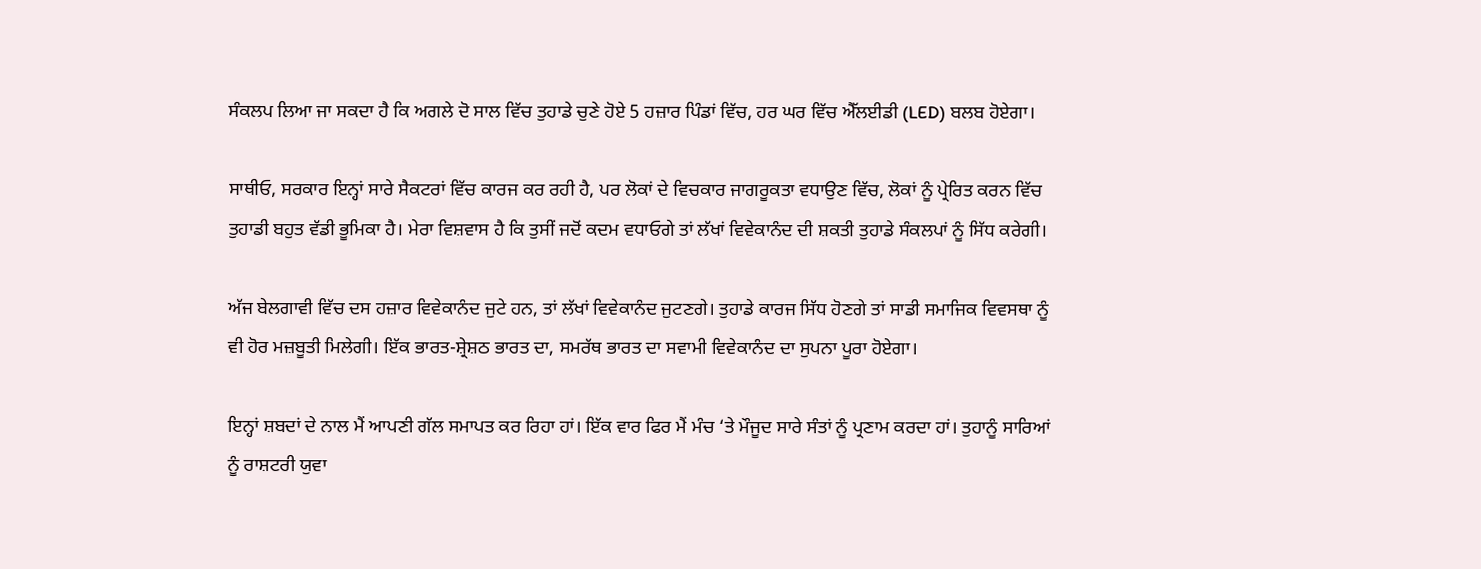ਸੰਕਲਪ ਲਿਆ ਜਾ ਸਕਦਾ ਹੈ ਕਿ ਅਗਲੇ ਦੋ ਸਾਲ ਵਿੱਚ ਤੁਹਾਡੇ ਚੁਣੇ ਹੋਏ 5 ਹਜ਼ਾਰ ਪਿੰਡਾਂ ਵਿੱਚ, ਹਰ ਘਰ ਵਿੱਚ ਐੱਲਈਡੀ (LED) ਬਲਬ ਹੋਏਗਾ।

ਸਾਥੀਓ, ਸਰਕਾਰ ਇਨ੍ਹਾਂ ਸਾਰੇ ਸੈਕਟਰਾਂ ਵਿੱਚ ਕਾਰਜ ਕਰ ਰਹੀ ਹੈ, ਪਰ ਲੋਕਾਂ ਦੇ ਵਿਚਕਾਰ ਜਾਗਰੂਕਤਾ ਵਧਾਉਣ ਵਿੱਚ, ਲੋਕਾਂ ਨੂੰ ਪ੍ਰੇਰਿਤ ਕਰਨ ਵਿੱਚ ਤੁਹਾਡੀ ਬਹੁਤ ਵੱਡੀ ਭੂਮਿਕਾ ਹੈ। ਮੇਰਾ ਵਿਸ਼ਵਾਸ ਹੈ ਕਿ ਤੁਸੀਂ ਜਦੋਂ ਕਦਮ ਵਧਾਓਗੇ ਤਾਂ ਲੱਖਾਂ ਵਿਵੇਕਾਨੰਦ ਦੀ ਸ਼ਕਤੀ ਤੁਹਾਡੇ ਸੰਕਲਪਾਂ ਨੂੰ ਸਿੱਧ ਕਰੇਗੀ।

ਅੱਜ ਬੇਲਗਾਵੀ ਵਿੱਚ ਦਸ ਹਜ਼ਾਰ ਵਿਵੇਕਾਨੰਦ ਜੁਟੇ ਹਨ, ਤਾਂ ਲੱਖਾਂ ਵਿਵੇਕਾਨੰਦ ਜੁਟਣਗੇ। ਤੁਹਾਡੇ ਕਾਰਜ ਸਿੱਧ ਹੋਣਗੇ ਤਾਂ ਸਾਡੀ ਸਮਾਜਿਕ ਵਿਵਸਥਾ ਨੂੰ ਵੀ ਹੋਰ ਮਜ਼ਬੂਤੀ ਮਿਲੇਗੀ। ਇੱਕ ਭਾਰਤ-ਸ਼੍ਰੇਸ਼ਠ ਭਾਰਤ ਦਾ, ਸਮਰੱਥ ਭਾਰਤ ਦਾ ਸਵਾਮੀ ਵਿਵੇਕਾਨੰਦ ਦਾ ਸੁਪਨਾ ਪੂਰਾ ਹੋਏਗਾ।

ਇਨ੍ਹਾਂ ਸ਼ਬਦਾਂ ਦੇ ਨਾਲ ਮੈਂ ਆਪਣੀ ਗੱਲ ਸਮਾਪਤ ਕਰ ਰਿਹਾ ਹਾਂ। ਇੱਕ ਵਾਰ ਫਿਰ ਮੈਂ ਮੰਚ ‘ਤੇ ਮੌਜੂਦ ਸਾਰੇ ਸੰਤਾਂ ਨੂੰ ਪ੍ਰਣਾਮ ਕਰਦਾ ਹਾਂ। ਤੁਹਾਨੂੰ ਸਾਰਿਆਂ ਨੂੰ ਰਾਸ਼ਟਰੀ ਯੁਵਾ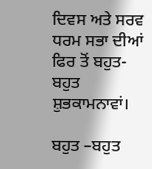ਦਿਵਸ ਅਤੇ ਸਰਵ ਧਰਮ ਸਭਾ ਦੀਆਂ ਫਿਰ ਤੋਂ ਬਹੁਤ-ਬਹੁਤ ਸ਼ੁਭਕਾਮਨਾਵਾਂ।

ਬਹੁਤ –ਬਹੁਤ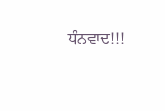ਧੰਨਵਾਦ!!!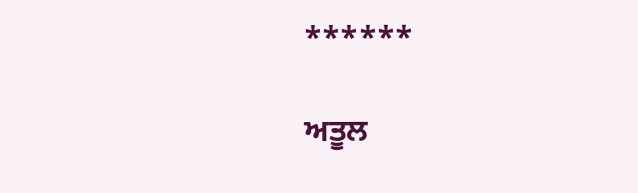******

ਅਤੂਲ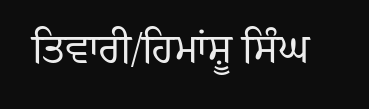ਤਿਵਾਰੀ/ਹਿਮਾਂਸ਼ੂ ਸਿੰਘ